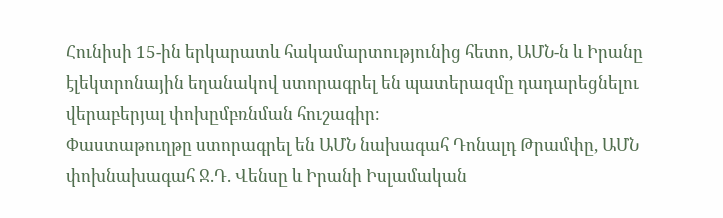Հունիսի 15-ին երկարատև հակամարտությունից հետո, ԱՄՆ-ն և Իրանը էլեկտրոնային եղանակով ստորագրել են պատերազմը դադարեցնելու վերաբերյալ փոխըմբռնման հուշագիր։
Փաստաթուղթը ստորագրել են ԱՄՆ նախագահ Դոնալդ Թրամփը, ԱՄՆ փոխնախագահ Ջ.Դ. Վենսը և Իրանի Իսլամական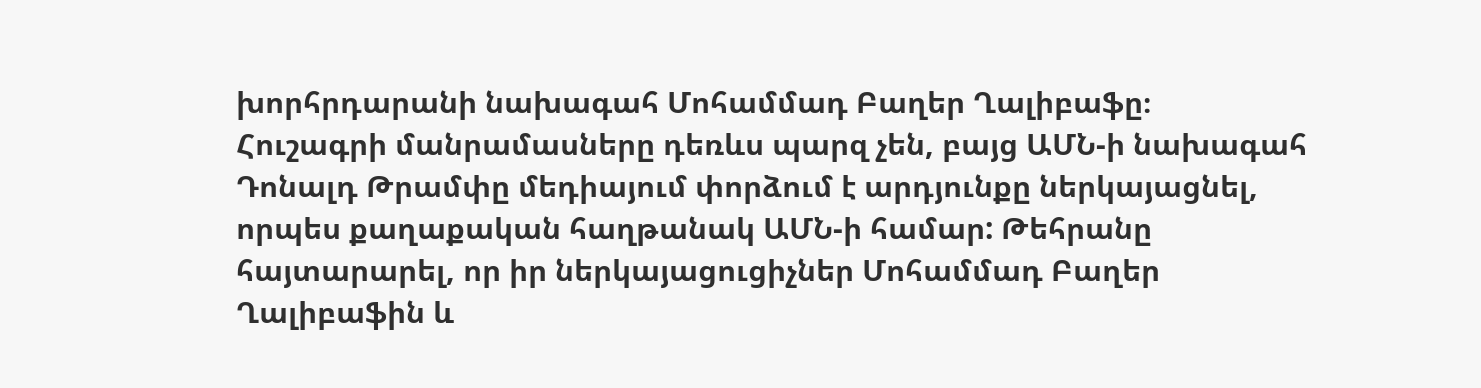խորհրդարանի նախագահ Մոհամմադ Բաղեր Ղալիբաֆը։
Հուշագրի մանրամասները դեռևս պարզ չեն, բայց ԱՄՆ-ի նախագահ Դոնալդ Թրամփը մեդիայում փորձում է արդյունքը ներկայացնել, որպես քաղաքական հաղթանակ ԱՄՆ-ի համար: Թեհրանը հայտարարել, որ իր ներկայացուցիչներ Մոհամմադ Բաղեր Ղալիբաֆին և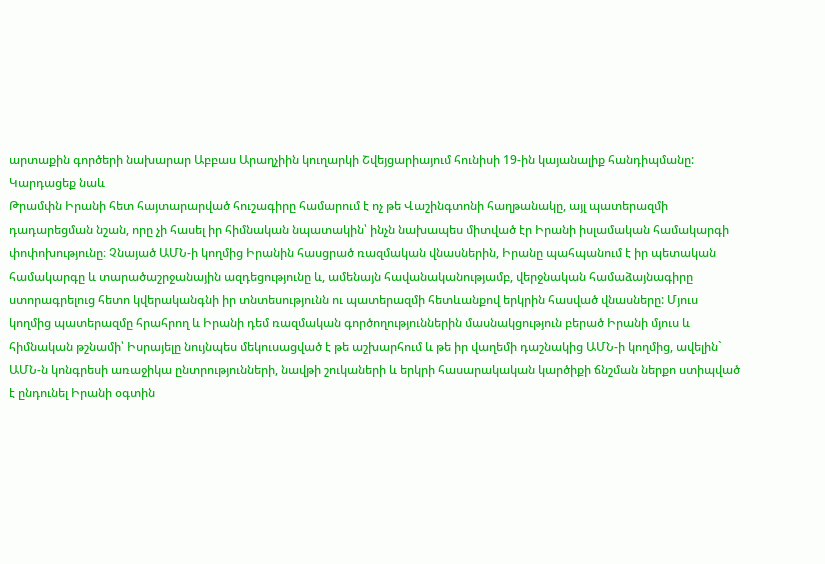արտաքին գործերի նախարար Աբբաս Արաղչիին կուղարկի Շվեյցարիայում հունիսի 19-ին կայանալիք հանդիպմանը:
Կարդացեք նաև
Թրամփն Իրանի հետ հայտարարված հուշագիրը համարում է ոչ թե Վաշինգտոնի հաղթանակը, այլ պատերազմի դադարեցման նշան, որը չի հասել իր հիմնական նպատակին՝ ինչն նախապես միտված էր Իրանի իսլամական համակարգի փոփոխությունը։ Չնայած ԱՄՆ-ի կողմից Իրանին հասցրած ռազմական վնասներին, Իրանը պահպանում է իր պետական համակարգը և տարածաշրջանային ազդեցությունը և, ամենայն հավանականությամբ, վերջնական համաձայնագիրը ստորագրելուց հետո կվերականգնի իր տնտեսությունն ու պատերազմի հետևանքով երկրին հասված վնասները: Մյուս կողմից պատերազմը հրահրող և Իրանի դեմ ռազմական գործողություններին մասնակցություն բերած Իրանի մյուս և հիմնական թշնամի՝ Իսրայելը նույնպես մեկուսացված է թե աշխարհում և թե իր վաղեմի դաշնակից ԱՄՆ-ի կողմից, ավելին` ԱՄՆ-ն կոնգրեսի առաջիկա ընտրությունների, նավթի շուկաների և երկրի հասարակական կարծիքի ճնշման ներքո ստիպված է ընդունել Իրանի օգտին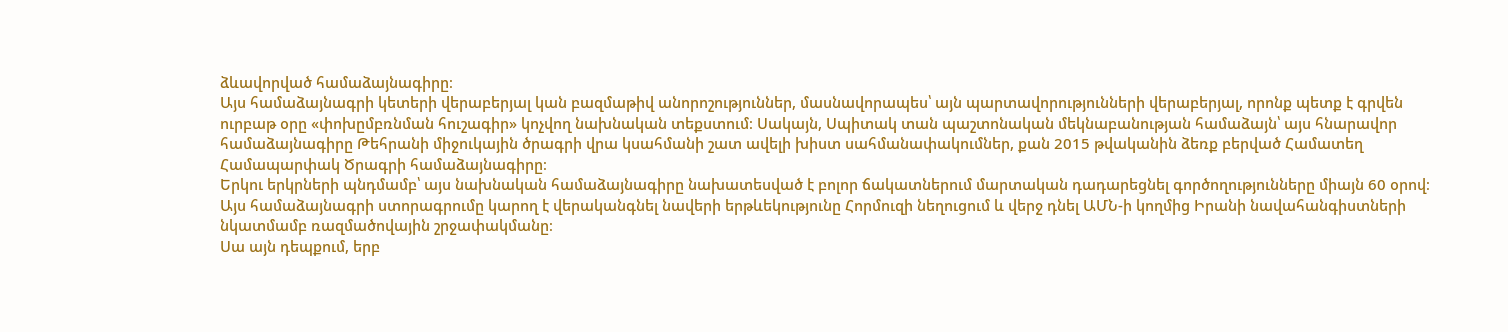ձևավորված համաձայնագիրը։
Այս համաձայնագրի կետերի վերաբերյալ կան բազմաթիվ անորոշություններ, մասնավորապես՝ այն պարտավորությունների վերաբերյալ, որոնք պետք է գրվեն ուրբաթ օրը «փոխըմբռնման հուշագիր» կոչվող նախնական տեքստում։ Սակայն, Սպիտակ տան պաշտոնական մեկնաբանության համաձայն՝ այս հնարավոր համաձայնագիրը Թեհրանի միջուկային ծրագրի վրա կսահմանի շատ ավելի խիստ սահմանափակումներ, քան 2015 թվականին ձեռք բերված Համատեղ Համապարփակ Ծրագրի համաձայնագիրը։
Երկու երկրների պնդմամբ՝ այս նախնական համաձայնագիրը նախատեսված է բոլոր ճակատներում մարտական դադարեցնել գործողությունները միայն 60 օրով։ Այս համաձայնագրի ստորագրումը կարող է վերականգնել նավերի երթևեկությունը Հորմուզի նեղուցում և վերջ դնել ԱՄՆ-ի կողմից Իրանի նավահանգիստների նկատմամբ ռազմածովային շրջափակմանը։
Սա այն դեպքում, երբ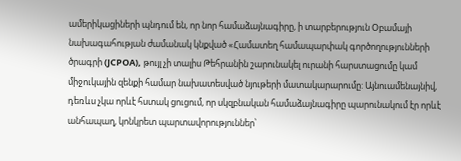ամերիկացիների պնդում են, որ նոր համաձայնագիրը, ի տարբերություն Օբամայի նախագահության ժամանակ կնքված «Համատեղ համապարփակ գործողությունների ծրագրի (JCPOA), թույլ չի տալիս Թեհրանին շարունակել ուրանի հարստացումը կամ միջուկային զենքի համար նախատեսված նյութերի մատակարարումը: Այնուամենայնիվ, դեռևս չկա որևէ հստակ ցուցում, որ սկզբնական համաձայնագիրը պարունակում էր որևէ անհապաղ, կոնկրետ պարտավորություններ՝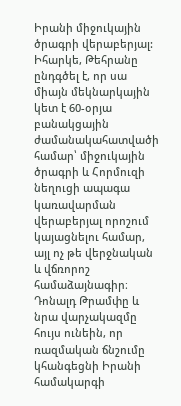Իրանի միջուկային ծրագրի վերաբերյալ:
Իհարկե, Թեհրանը ընդգծել է, որ սա միայն մեկնարկային կետ է 60-օրյա բանակցային ժամանակահատվածի համար՝ միջուկային ծրագրի և Հորմուզի նեղուցի ապագա կառավարման վերաբերյալ որոշում կայացնելու համար, այլ ոչ թե վերջնական և վճռորոշ համաձայնագիր։
Դոնալդ Թրամփը և նրա վարչակազմը հույս ունեին, որ ռազմական ճնշումը կհանգեցնի Իրանի համակարգի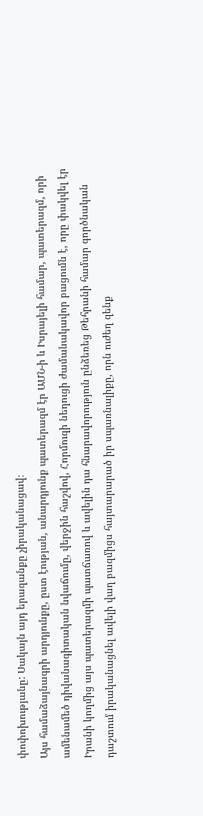փոփոխությանը: Սակայն այդ երազանքը չիրականացավ։
Այս համաձայնագրի արդյունքը, ըստ էության, անարդյունք պատերազմ էր ԱՄՆ-ի և Իսրայելի համար, պատերազմ, որի ամենամեծ դիվանագիտական նվաճումը, վերջին հաշվով, Հորմուզի նեղուցի ժամանակավոր բացումն է, որը փակվել էր Իրանի կողմից այս պատերազմի պատճառով և ավելին դա հնարավորություն ընձեռեց Թեհրանի համար գործնական դաշտում իրականացնել ավելի վաղ բազմիցս հայտարարած իր սպառնալիքը, որն ուժեղ զենք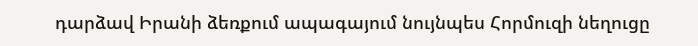դարձավ Իրանի ձեռքում ապագայում նույնպես Հորմուզի նեղուցը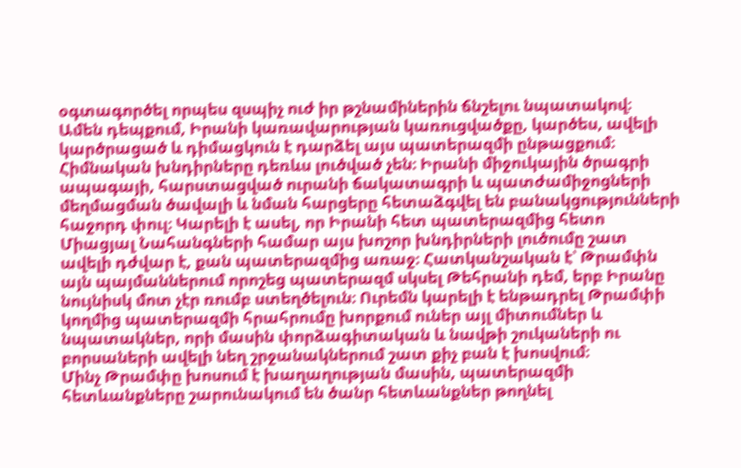օգտագործել որպես զսպիչ ուժ իր թշնամիներին ճնշելու նպատակով։
Ամեն դեպքում, Իրանի կառավարության կառուցվածքը, կարծես, ավելի կարծրացած և դիմացկուն է դարձել այս պատերազմի ընթացքում։
Հիմնական խնդիրները դեռևս լուծված չեն։ Իրանի միջուկային ծրագրի ապագայի, հարստացված ուրանի ճակատագրի և պատժամիջոցների մեղմացման ծավալի և նման հարցերը հետաձգվել են բանակցությունների հաջորդ փուլ։ Կարելի է ասել, որ Իրանի հետ պատերազմից հետո Միացյալ Նահանգների համար այս խոշոր խնդիրների լուծումը շատ ավելի դժվար է, քան պատերազմից առաջ։ Հատկանշական է՝ Թրամփն այն պայմաններում որոշեց պատերազմ սկսել Թեհրանի դեմ, երբ Իրանը նույնիսկ մոտ չէր ռումբ ստեղծելուն։ Ուրեմն կարելի է ենթադրել Թրամփի կողմից պատերազմի հրահրումը խորքում ուներ այլ միտումներ և նպատակներ, որի մասին փորձագիտական և նավթի շուկաների ու բորսաների ավելի նեղ շրջանակներում շատ քիչ բան է խոսվում։
Մինչ Թրամփը խոսում է խաղաղության մասին, պատերազմի հետևանքները շարունակում են ծանր հետևանքներ թողնել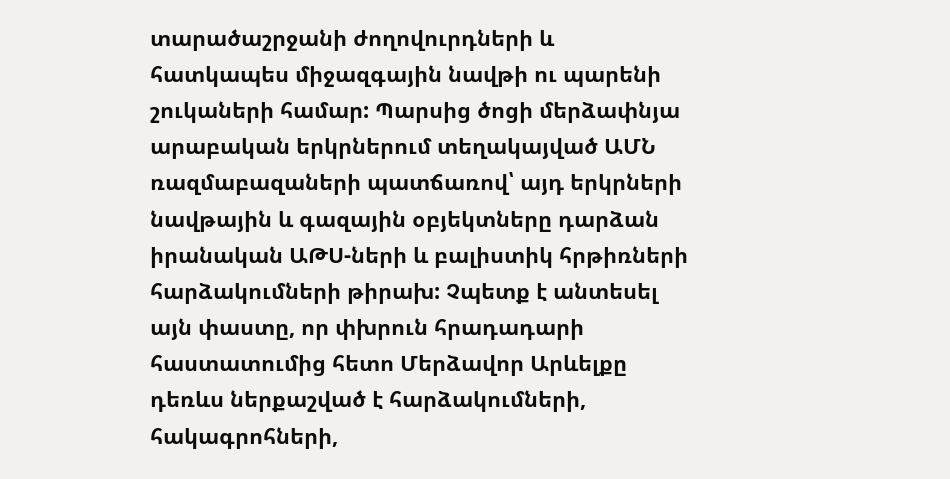տարածաշրջանի ժողովուրդների և հատկապես միջազգային նավթի ու պարենի շուկաների համար: Պարսից ծոցի մերձափնյա արաբական երկրներում տեղակայված ԱՄՆ ռազմաբազաների պատճառով՝ այդ երկրների նավթային և գազային օբյեկտները դարձան իրանական ԱԹՍ-ների և բալիստիկ հրթիռների հարձակումների թիրախ: Չպետք է անտեսել այն փաստը, որ փխրուն հրադադարի հաստատումից հետո Մերձավոր Արևելքը դեռևս ներքաշված է հարձակումների, հակագրոհների,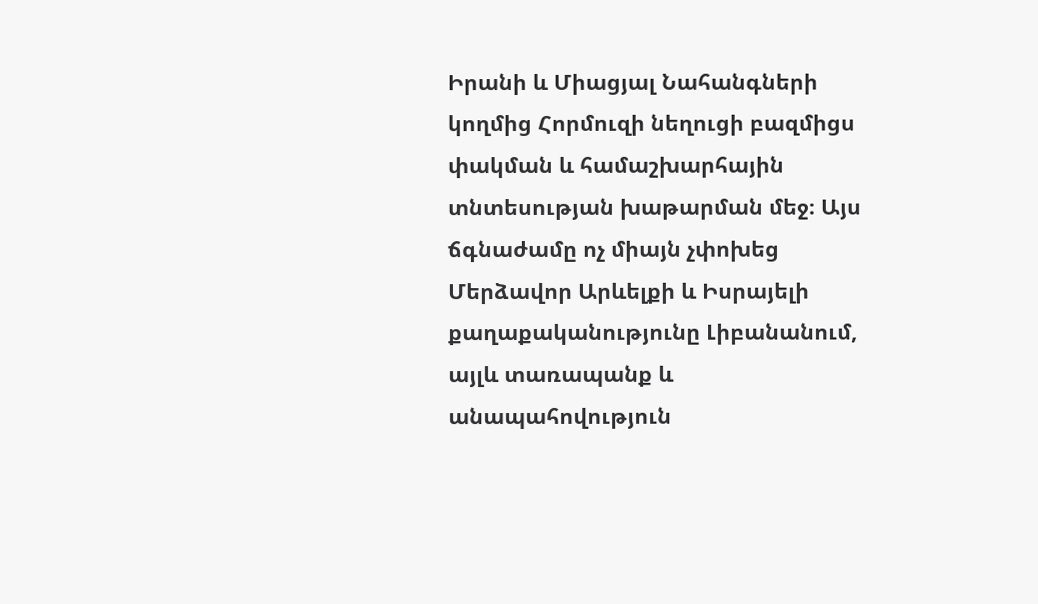Իրանի և Միացյալ Նահանգների կողմից Հորմուզի նեղուցի բազմիցս փակման և համաշխարհային տնտեսության խաթարման մեջ։ Այս ճգնաժամը ոչ միայն չփոխեց Մերձավոր Արևելքի և Իսրայելի քաղաքականությունը Լիբանանում, այլև տառապանք և անապահովություն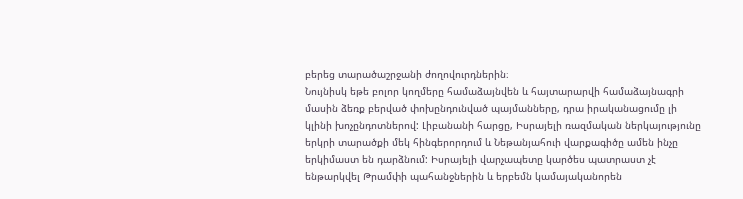բերեց տարածաշրջանի ժողովուրդներին։
Նույնիսկ եթե բոլոր կողմերը համաձայնվեն և հայտարարվի համաձայնագրի մասին ձեռք բերված փոխընդունված պայմանները, դրա իրականացումը լի կլինի խոչընդոտներով: Լիբանանի հարցը, Իսրայելի ռազմական ներկայությունը երկրի տարածքի մեկ հինգերորդում և Նեթանյահուի վարքագիծը ամեն ինչը երկիմաստ են դարձնում: Իսրայելի վարչապետը կարծես պատրաստ չէ ենթարկվել Թրամփի պահանջներին և երբեմն կամայականորեն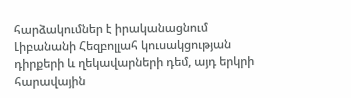հարձակումներ է իրականացնում Լիբանանի Հեզբոլլահ կուսակցության դիրքերի և ղեկավարների դեմ, այդ երկրի հարավային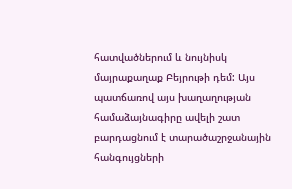հատվածներում և նույնիսկ մայրաքաղաք Բեյրութի դեմ: Այս պատճառով այս խաղաղության համաձայնագիրը ավելի շատ բարդացնում է տարածաշրջանային հանգույցների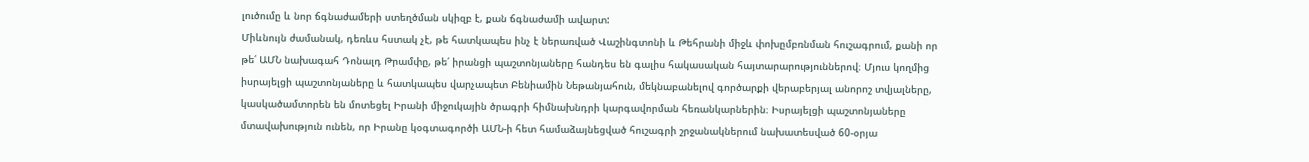լուծումը և նոր ճգնաժամերի ստեղծման սկիզբ է, քան ճգնաժամի ավարտ:
Միևնույն ժամանակ, դեռևս հստակ չէ, թե հատկապես ինչ է ներառված Վաշինգտոնի և Թեհրանի միջև փոխըմբռնման հուշագրում, քանի որ թե՛ ԱՄՆ նախագահ Դոնալդ Թրամփը, թե՛ իրանցի պաշտոնյաները հանդես են գալիս հակասական հայտարարություններով։ Մյուս կողմից իսրայելցի պաշտոնյաները և հատկապես վարչապետ Բենիամին Նեթանյահուն, մեկնաբանելով գործարքի վերաբերյալ անորոշ տվյալները, կասկածամտորեն են մոտեցել Իրանի միջուկային ծրագրի հիմնախնդրի կարգավորման հեռանկարներին։ Իսրայելցի պաշտոնյաները մտավախություն ունեն, որ Իրանը կօգտագործի ԱՄՆ-ի հետ համաձայնեցված հուշագրի շրջանակներում նախատեսված 60-օրյա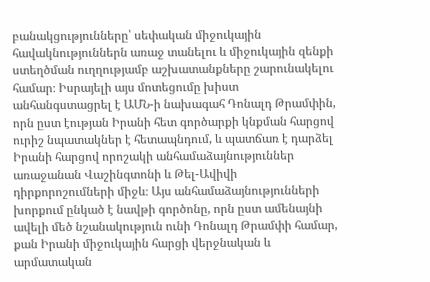բանակցությունները՝ սեփական միջուկային հավակնություններն առաջ տանելու և միջուկային զենքի ստեղծման ուղղությամբ աշխատանքները շարունակելու համար։ Իսրայելի այս մոտեցումը խիստ անհանգստացրել է ԱՄՆ-ի նախագահ Դոնալդ Թրամփին, որն ըստ էության Իրանի հետ գործարքի կնքման հարցով ուրիշ նպատակներ է հետապնդում, և պատճառ է դարձել Իրանի հարցով որոշակի անհամաձայնություններ առաջանան Վաշինգտոնի և Թել-Ավիվի դիրքորոշումների միջև։ Այս անհամաձայնությունների խորքում ընկած է նավթի գործոնը, որն ըստ ամենայնի ավելի մեծ նշանակություն ունի Դոնալդ Թրամփի համար, քան Իրանի միջուկային հարցի վերջնական և արմատական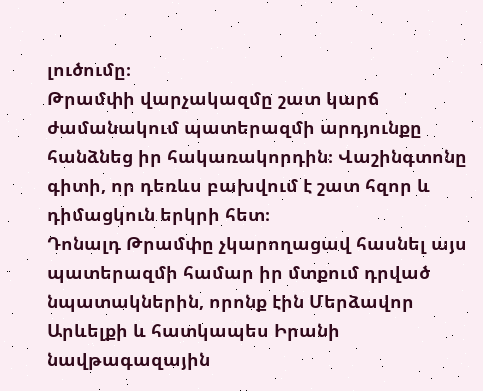լուծումը։
Թրամփի վարչակազմը շատ կարճ ժամանակում պատերազմի արդյունքը հանձնեց իր հակառակորդին։ Վաշինգտոնը գիտի, որ դեռևս բախվում է շատ հզոր և դիմացկուն երկրի հետ։
Դոնալդ Թրամփը չկարողացավ հասնել այս պատերազմի համար իր մտքում դրված նպատակներին, որոնք էին Մերձավոր Արևելքի և հատկապես Իրանի նավթագազային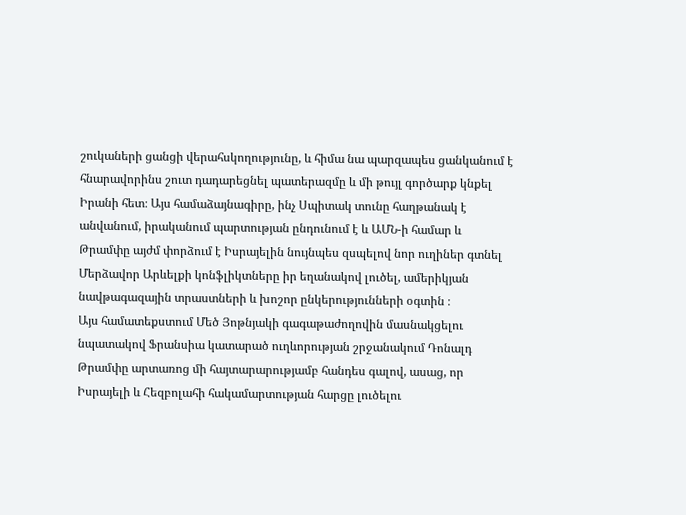շուկաների ցանցի վերահսկողությունը, և հիմա նա պարզապես ցանկանում է հնարավորինս շուտ դադարեցնել պատերազմը և մի թույլ գործարք կնքել Իրանի հետ։ Այս համաձայնագիրը, ինչ Սպիտակ տունը հաղթանակ է անվանում, իրականում պարտության ընդունում է և ԱՄՆ-ի համար և Թրամփը այժմ փորձում է Իսրայելին նույնպես զսպելով նոր ուղիներ գտնել Մերձավոր Արևելքի կոնֆլիկտները իր եղանակով լուծել, ամերիկյան նավթագազային տրաստների և խոշոր ընկերությունների օգտին ։
Այս համատեքստում Մեծ Յոթնյակի գագաթաժողովին մասնակցելու նպատակով Ֆրանսիա կատարած ուղևորության շրջանակում Դոնալդ Թրամփը արտառոց մի հայտարարությամբ հանդես գալով, ասաց, որ Իսրայելի և Հեզբոլահի հակամարտության հարցը լուծելու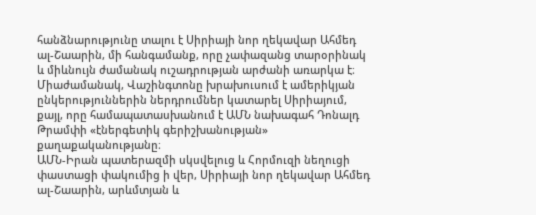հանձնարությունը տալու է Սիրիայի նոր ղեկավար Ահմեդ ալ-Շաարին, մի հանգամանք, որը չափազանց տարօրինակ և միևնույն ժամանակ ուշադրության արժանի առարկա է։ Միաժամանակ, Վաշինգտոնը խրախուսում է ամերիկյան ընկերություններին ներդրումներ կատարել Սիրիայում, քայլ, որը համապատասխանում է ԱՄՆ նախագահ Դոնալդ Թրամփի «էներգետիկ գերիշխանության» քաղաքականությանը։
ԱՄՆ-Իրան պատերազմի սկսվելուց և Հորմուզի նեղուցի փաստացի փակումից ի վեր, Սիրիայի նոր ղեկավար Ահմեդ ալ-Շաարին, արևմտյան և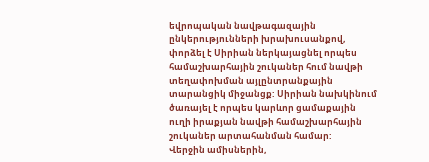եվրոպական նավթագազային ընկերությունների խրախուսանքով, փորձել է Սիրիան ներկայացնել որպես համաշխարհային շուկաներ հում նավթի տեղափոխման այլընտրանքային տարանցիկ միջանցք: Սիրիան նախկինում ծառայել է որպես կարևոր ցամաքային ուղի իրաքյան նավթի համաշխարհային շուկաներ արտահանման համար:
Վերջին ամիսներին,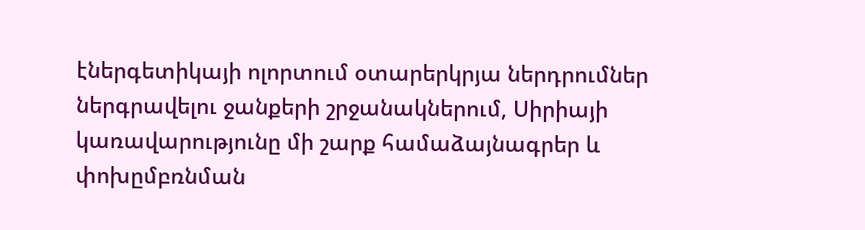էներգետիկայի ոլորտում օտարերկրյա ներդրումներ ներգրավելու ջանքերի շրջանակներում, Սիրիայի կառավարությունը մի շարք համաձայնագրեր և փոխըմբռնման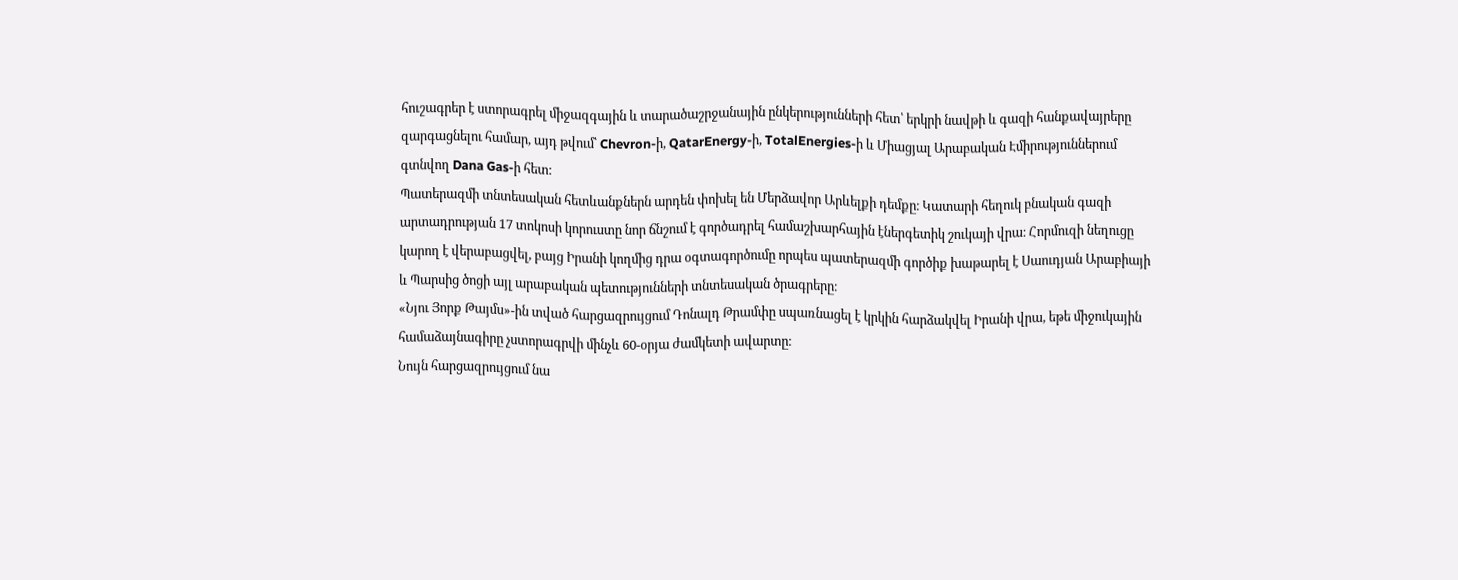հուշագրեր է ստորագրել միջազգային և տարածաշրջանային ընկերությունների հետ՝ երկրի նավթի և գազի հանքավայրերը զարգացնելու համար, այդ թվում՝ Chevron-ի, QatarEnergy-ի, TotalEnergies-ի և Միացյալ Արաբական Էմիրություններում գտնվող Dana Gas-ի հետ։
Պատերազմի տնտեսական հետևանքներն արդեն փոխել են Մերձավոր Արևելքի դեմքը։ Կատարի հեղուկ բնական գազի արտադրության 17 տոկոսի կորուստը նոր ճնշում է գործադրել համաշխարհային էներգետիկ շուկայի վրա։ Հորմուզի նեղուցը կարող է վերաբացվել, բայց Իրանի կողմից դրա օգտագործումը որպես պատերազմի գործիք խաթարել է Սաուդյան Արաբիայի և Պարսից ծոցի այլ արաբական պետությունների տնտեսական ծրագրերը։
«Նյու Յորք Թայմս»-ին տված հարցազրույցում Դոնալդ Թրամփը սպառնացել է կրկին հարձակվել Իրանի վրա, եթե միջուկային համաձայնագիրը չստորագրվի մինչև 60-օրյա ժամկետի ավարտը։
Նույն հարցազրույցում նա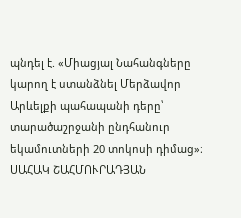պնդել է. «Միացյալ Նահանգները կարող է ստանձնել Մերձավոր Արևելքի պահապանի դերը՝ տարածաշրջանի ընդհանուր եկամուտների 20 տոկոսի դիմաց»։
ՍԱՀԱԿ ՇԱՀՄՈՒՐԱԴՅԱՆ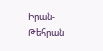Իրան-Թեհրան